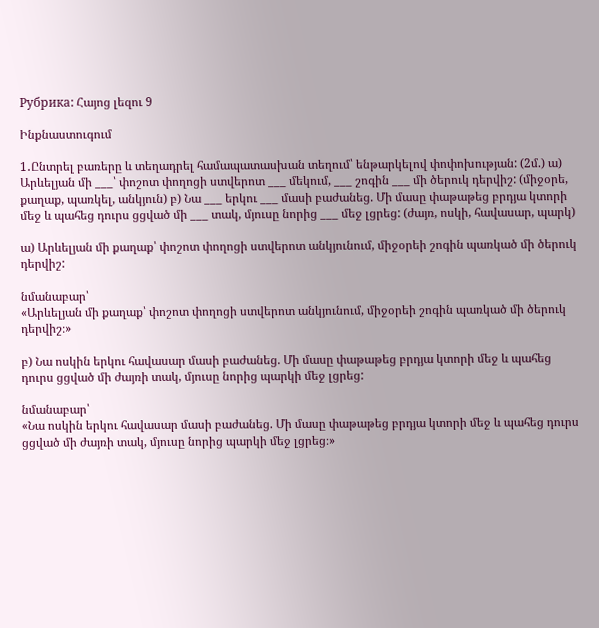Рубрика: Հայոց լեզու 9

Ինքնաստուգում

1․Ընտրել բառերը և տեղադրել համապատասխան տեղում՝ ենթարկելով փոփոխության: (2մ.) ա) Արևելյան մի ___՝ փոշոտ փողոցի ստվերոտ ___ մեկում, ___ շոգին ___ մի ծերուկ դերվիշ: (միջօրե, քաղաք, պառկել, անկյուն) բ) Նա ___ երկու ___ մասի բաժանեց. Մի մասը փաթաթեց բրդյա կտորի մեջ և պահեց դուրս ցցված մի ___ տակ, մյուսը նորից ___ մեջ լցրեց: (ժայռ, ոսկի, հավասար, պարկ)

ա) Արևելյան մի քաղաք՝ փոշոտ փողոցի ստվերոտ անկյունում, միջօրեի շոգին պառկած մի ծերուկ դերվիշ:

նմանաբար՝
«Արևելյան մի քաղաք՝ փոշոտ փողոցի ստվերոտ անկյունում, միջօրեի շոգին պառկած մի ծերուկ դերվիշ։»

բ) Նա ոսկին երկու հավասար մասի բաժանեց. Մի մասը փաթաթեց բրդյա կտորի մեջ և պահեց դուրս ցցված մի ժայռի տակ, մյուսը նորից պարկի մեջ լցրեց:

նմանաբար՝
«Նա ոսկին երկու հավասար մասի բաժանեց. Մի մասը փաթաթեց բրդյա կտորի մեջ և պահեց դուրս ցցված մի ժայռի տակ, մյուսը նորից պարկի մեջ լցրեց։»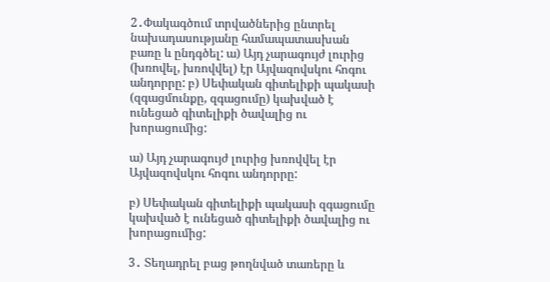2․Փակագծում տրվածներից ընտրել նախադասությանը համապատասխան բառը և ընդգծել: ա) Այդ չարագույժ լուրից (խռովել, խռովվել) էր Այվազովսկու հոգու անդորրը: բ) Սեփական գիտելիքի պակասի (զգացմունքը, զգացումը) կախված է ունեցած գիտելիքի ծավալից ու խորացումից:

ա) Այդ չարագույժ լուրից խռովվել էր Այվազովսկու հոգու անդորրը:

բ) Սեփական գիտելիքի պակասի զգացումը կախված է ունեցած գիտելիքի ծավալից ու խորացումից:

3․ Տեղադրել բաց թողնված տառերը և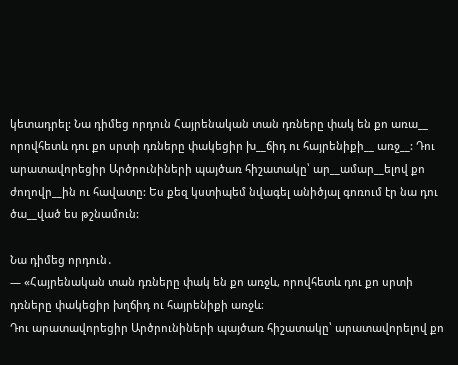կետադրել: Նա դիմեց որդուն Հայրենական տան դռները փակ են քո առա__ որովհետև դու քո սրտի դռները փակեցիր խ__ճիդ ու հայրենիքի__ առջ__: Դու արատավորեցիր Արծրունիների պայծառ հիշատակը՝ ար__ամար__ելով քո ժողովր__ին ու հավատը: Ես քեզ կստիպեմ նվագել անիծյալ գոռում էր նա դու ծա__ված ես թշնամուն:

Նա դիմեց որդուն․
— «Հայրենական տան դռները փակ են քո առջև, որովհետև դու քո սրտի դռները փակեցիր խղճիդ ու հայրենիքի առջև։
Դու արատավորեցիր Արծրունիների պայծառ հիշատակը՝ արատավորելով քո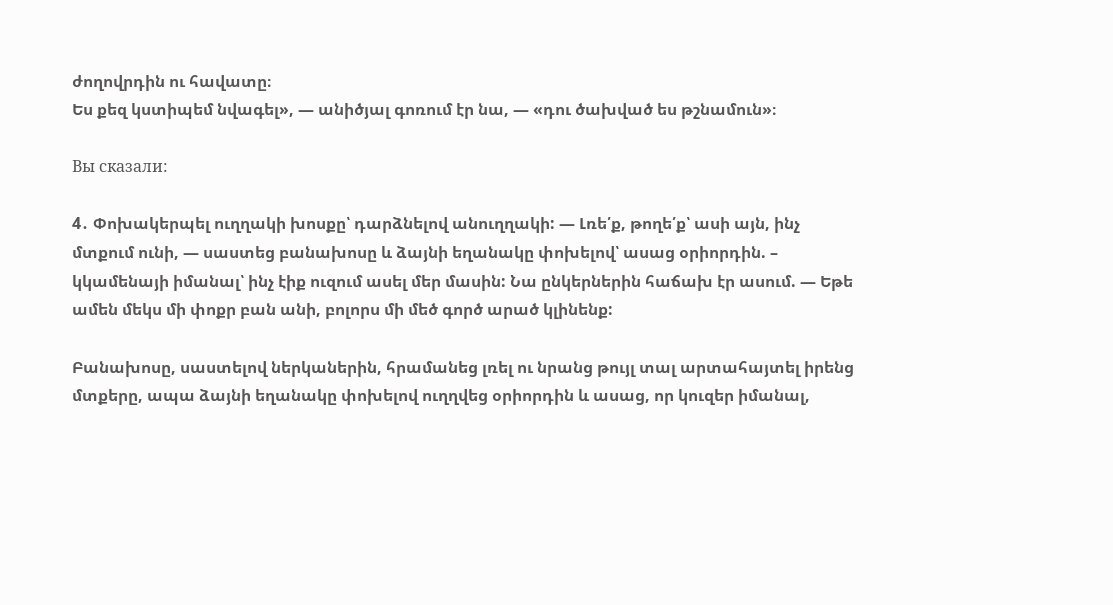ժողովրդին ու հավատը։
Ես քեզ կստիպեմ նվագել», — անիծյալ գոռում էր նա, — «դու ծախված ես թշնամուն»։

Вы сказали:

4․ Փոխակերպել ուղղակի խոսքը՝ դարձնելով անուղղակի: — Լռե՛ք, թողե՛ք՝ ասի այն, ինչ մտքում ունի, — սաստեց բանախոսը և ձայնի եղանակը փոխելով՝ ասաց օրիորդին. – կկամենայի իմանալ՝ ինչ էիք ուզում ասել մեր մասին: Նա ընկերներին հաճախ էր ասում. — Եթե ամեն մեկս մի փոքր բան անի, բոլորս մի մեծ գործ արած կլինենք:

Բանախոսը, սաստելով ներկաներին, հրամանեց լռել ու նրանց թույլ տալ արտահայտել իրենց մտքերը, ապա ձայնի եղանակը փոխելով ուղղվեց օրիորդին և ասաց, որ կուզեր իմանալ,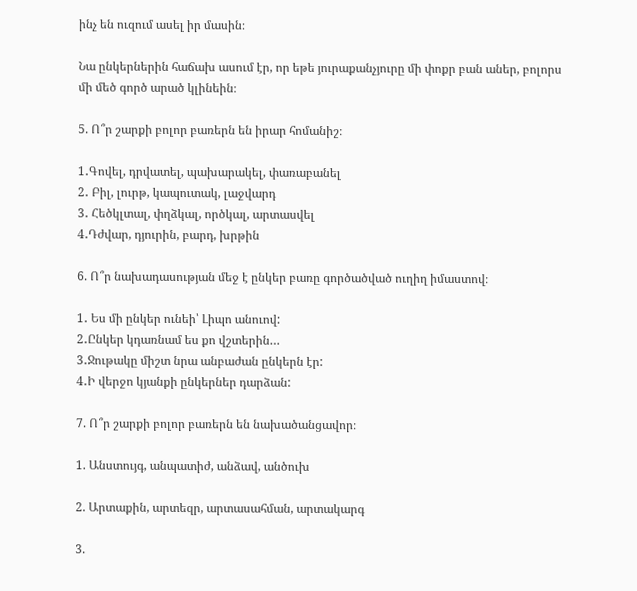ինչ են ուզում ասել իր մասին։

Նա ընկերներին հաճախ ասում էր, որ եթե յուրաքանչյուրը մի փոքր բան աներ, բոլորս մի մեծ գործ արած կլինեին։

5. Ո՞ր շարքի բոլոր բառերն են իրար հոմանիշ։

1․Գովել, դրվատել, պախարակել, փառաբանել
2․ Բիլ, լուրթ, կապուտակ, լաջվարդ
3․ Հեծկլտալ, փղձկալ, ործկալ, արտասվել
4․Դժվար, դյուրին, բարդ, խրթին

6. Ո՞ր նախադասության մեջ է ընկեր բառը գործածված ուղիղ իմաստով։

1․ Ես մի ընկեր ունեի՝ Լիպո անուով:
2․Ընկեր կդառնամ ես քո վշտերին…
3․Ջութակը միշտ նրա անբաժան ընկերն էր:
4․Ի վերջո կյանքի ընկերներ դարձան:

7. Ո՞ր շարքի բոլոր բառերն են նախածանցավոր։

1. Անստույգ, անպատիժ, անձավ, անծուխ

2. Արտաքին, արտեզր, արտասահման, արտակարգ

3.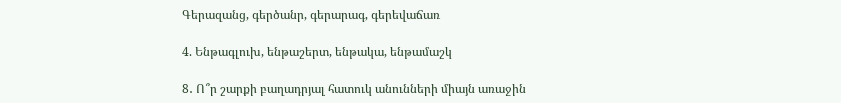Գերազանց, գերծանր, գերարագ, գերեվաճառ

4. Ենթագլուխ, ենթաշերտ, ենթակա, ենթամաշկ

8․ Ո՞ր շարքի բաղադրյալ հատուկ անունների միայն առաջին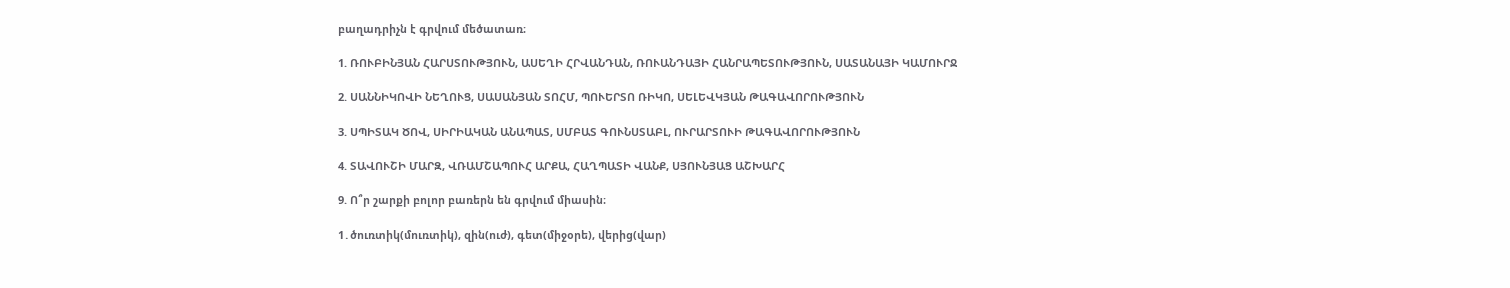բաղադրիչն է գրվում մեծատառ։

1. ՌՈՒԲԻՆՅԱՆ ՀԱՐՍՏՈՒԹՅՈՒՆ, ԱՍԵՂԻ ՀՐՎԱՆԴԱՆ, ՌՈՒԱՆԴԱՅԻ ՀԱՆՐԱՊԵՏՈՒԹՅՈՒՆ, ՍԱՏԱՆԱՅԻ ԿԱՄՈՒՐՋ

2. ՍԱՆՆԻԿՈՎԻ ՆԵՂՈՒՑ, ՍԱՍԱՆՅԱՆ ՏՈՀՄ, ՊՈՒԵՐՏՈ ՌԻԿՈ, ՍԵԼԵՎԿՅԱՆ ԹԱԳԱՎՈՐՈՒԹՅՈՒՆ

3. ՍՊԻՏԱԿ ԾՈՎ, ՍԻՐԻԱԿԱՆ ԱՆԱՊԱՏ, ՍՄԲԱՏ ԳՈՒՆՍՏԱԲԼ, ՈՒՐԱՐՏՈՒԻ ԹԱԳԱՎՈՐՈՒԹՅՈՒՆ

4. ՏԱՎՈՒՇԻ ՄԱՐԶ, ՎՌԱՄՇԱՊՈՒՀ ԱՐՔԱ, ՀԱՂՊԱՏԻ ՎԱՆՔ, ՍՅՈՒՆՅԱՑ ԱՇԽԱՐՀ

9. Ո՞ր շարքի բոլոր բառերն են գրվում միասին։

1․ծուռտիկ(մուռտիկ), զին(ուժ), գետ(միջօրե), վերից(վար)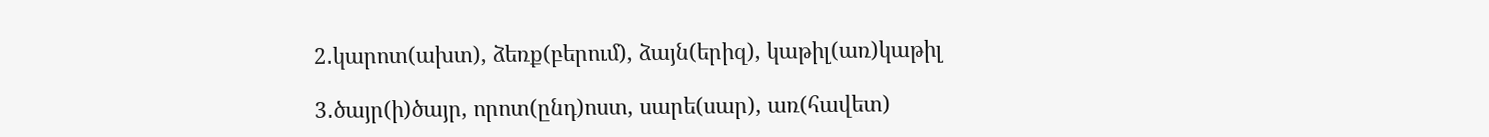2․կարոտ(ախտ), ձեռք(բերում), ձայն(երիզ), կաթիլ(առ)կաթիլ

3․ծայր(ի)ծայր, որոտ(ընդ)ոստ, սարե(սար), առ(հավետ)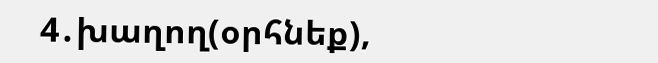4․խաղող(օրհնեք),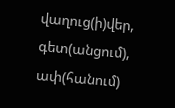վաղուց(ի)վեր, գետ(անցում), ափ(հանում)